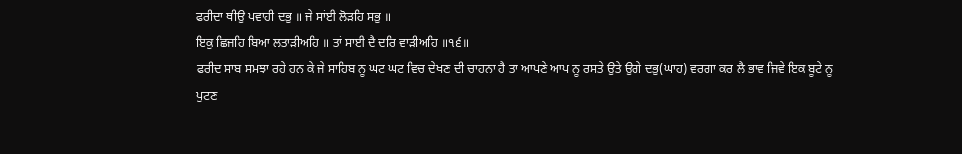ਫਰੀਦਾ ਥੀਉ ਪਵਾਹੀ ਦਭੁ ॥ ਜੇ ਸਾਂਈ ਲੋੜਹਿ ਸਭੁ ॥
ਇਕੁ ਛਿਜਹਿ ਬਿਆ ਲਤਾੜੀਅਹਿ ॥ ਤਾਂ ਸਾਈ ਦੈ ਦਰਿ ਵਾੜੀਅਹਿ ॥੧੬॥
ਫਰੀਦ ਸਾਬ ਸਮਝਾ ਰਹੇ ਹਨ ਕੇ ਜੇ ਸਾਹਿਬ ਨੂ ਘਟ ਘਟ ਵਿਚ ਦੇਖਣ ਦੀ ਚਾਹਨਾ ਹੈ ਤਾ ਆਪਣੇ ਆਪ ਨੂ ਰਸਤੇ ਉਤੇ ਉਗੇ ਦਭੁ(ਘਾਹ) ਵਰਗਾ ਕਰ ਲੈ ਭਾਵ ਜਿਵੇ ਇਕ ਬੂਟੇ ਨੂ ਪੁਟਣ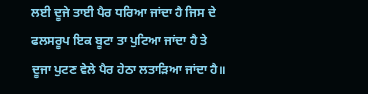ਲਈ ਦੂਜੇ ਤਾਈ ਪੈਰ ਧਰਿਆ ਜਾਂਦਾ ਹੈ ਜਿਸ ਦੇ ਫਲਸਰੂਪ ਇਕ ਬੂਟਾ ਤਾ ਪੁਟਿਆ ਜਾਂਦਾ ਹੈ ਤੇ ਦੂਜਾ ਪੁਟਣ ਵੇਲੇ ਪੈਰ ਹੇਠਾ ਲਤਾੜਿਆ ਜਾਂਦਾ ਹੈ॥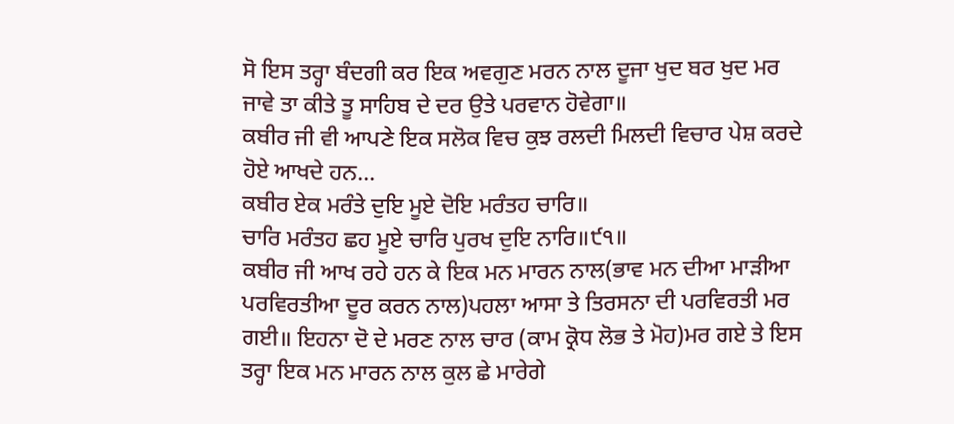ਸੋ ਇਸ ਤਰ੍ਹਾ ਬੰਦਗੀ ਕਰ ਇਕ ਅਵਗੁਣ ਮਰਨ ਨਾਲ ਦੂਜਾ ਖੁਦ ਬਰ ਖੁਦ ਮਰ ਜਾਵੇ ਤਾ ਕੀਤੇ ਤੂ ਸਾਹਿਬ ਦੇ ਦਰ ਉਤੇ ਪਰਵਾਨ ਹੋਵੇਗਾ॥
ਕਬੀਰ ਜੀ ਵੀ ਆਪਣੇ ਇਕ ਸਲੋਕ ਵਿਚ ਕੁਝ ਰਲਦੀ ਮਿਲਦੀ ਵਿਚਾਰ ਪੇਸ਼ ਕਰਦੇ ਹੋਏ ਆਖਦੇ ਹਨ...
ਕਬੀਰ ਏਕ ਮਰੰਤੇ ਦੁਇ ਮੂਏ ਦੋਇ ਮਰੰਤਹ ਚਾਰਿ॥
ਚਾਰਿ ਮਰੰਤਹ ਛਹ ਮੂਏ ਚਾਰਿ ਪੁਰਖ ਦੁਇ ਨਾਰਿ॥੯੧॥
ਕਬੀਰ ਜੀ ਆਖ ਰਹੇ ਹਨ ਕੇ ਇਕ ਮਨ ਮਾਰਨ ਨਾਲ(ਭਾਵ ਮਨ ਦੀਆ ਮਾੜੀਆ ਪਰਵਿਰਤੀਆ ਦੂਰ ਕਰਨ ਨਾਲ)ਪਹਲਾ ਆਸਾ ਤੇ ਤਿਰਸਨਾ ਦੀ ਪਰਵਿਰਤੀ ਮਰ ਗਈ॥ ਇਹਨਾ ਦੋ ਦੇ ਮਰਣ ਨਾਲ ਚਾਰ (ਕਾਮ ਕ੍ਰੋਧ ਲੋਭ ਤੇ ਮੋਹ)ਮਰ ਗਏ ਤੇ ਇਸ ਤਰ੍ਹਾ ਇਕ ਮਨ ਮਾਰਨ ਨਾਲ ਕੁਲ ਛੇ ਮਾਰੇਗੇ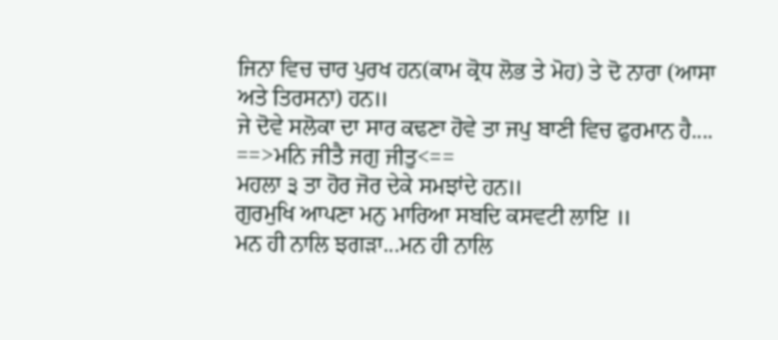ਜਿਨਾ ਵਿਚ ਚਾਰ ਪੁਰਖ ਹਨ(ਕਾਮ ਕ੍ਰੋਧ ਲੋਭ ਤੇ ਮੋਹ) ਤੇ ਦੋ ਨਾਰਾ (ਆਸਾ ਅਤੇ ਤਿਰਸਨਾ) ਹਨ॥
ਜੇ ਦੋਵੇ ਸਲੋਕਾ ਦਾ ਸਾਰ ਕਢਣਾ ਹੋਵੇ ਤਾ ਜਪੁ ਬਾਣੀ ਵਿਚ ਫੁਰਮਾਨ ਹੈ....
==>ਮਨਿ ਜੀਤੈ ਜਗੁ ਜੀਤੁ<==
ਮਹਲਾ ੩ ਤਾ ਹੋਰ ਜੋਰ ਦੇਕੇ ਸਮਝਾਂਦੇ ਹਨ॥
ਗੁਰਮੁਖਿ ਆਪਣਾ ਮਨੁ ਮਾਰਿਆ ਸਬਦਿ ਕਸਵਟੀ ਲਾਇ ॥
ਮਨ ਹੀ ਨਾਲਿ ਝਗੜਾ...ਮਨ ਹੀ ਨਾਲਿ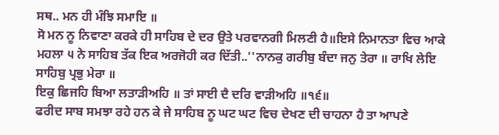ਸਥ.. ਮਨ ਹੀ ਮੰਝਿ ਸਮਾਇ ॥
ਸੋ ਮਨ ਨੂ ਨਿਵਾਣਾ ਕਰਕੇ ਹੀ ਸਾਹਿਬ ਦੇ ਦਰ ਉਤੇ ਪਰਵਾਨਗੀ ਮਿਲਣੀ ਹੈ॥ਇਸੇ ਨਿਮਾਨਤਾ ਵਿਚ ਆਕੇ ਮਹਲਾ ੫ ਨੇ ਸਾਹਿਬ ਤੱਕ ਇਕ ਅਰਜੋਹੀ ਕਰ ਦਿੱਤੀ..''ਨਾਨਕੁ ਗਰੀਬੁ ਬੰਦਾ ਜਨੁ ਤੇਰਾ ॥ ਰਾਖਿ ਲੇਇ ਸਾਹਿਬੁ ਪ੍ਰਭੁ ਮੇਰਾ ॥
ਇਕੁ ਛਿਜਹਿ ਬਿਆ ਲਤਾੜੀਅਹਿ ॥ ਤਾਂ ਸਾਈ ਦੈ ਦਰਿ ਵਾੜੀਅਹਿ ॥੧੬॥
ਫਰੀਦ ਸਾਬ ਸਮਝਾ ਰਹੇ ਹਨ ਕੇ ਜੇ ਸਾਹਿਬ ਨੂ ਘਟ ਘਟ ਵਿਚ ਦੇਖਣ ਦੀ ਚਾਹਨਾ ਹੈ ਤਾ ਆਪਣੇ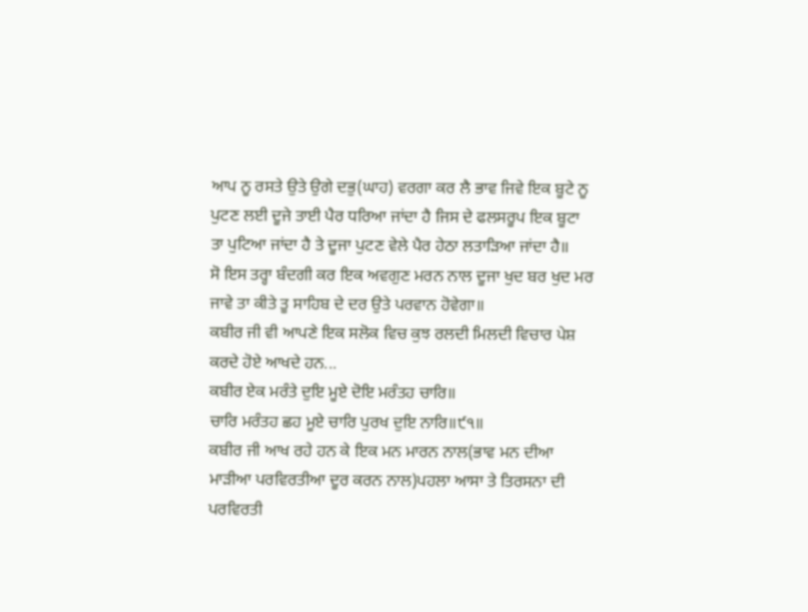ਆਪ ਨੂ ਰਸਤੇ ਉਤੇ ਉਗੇ ਦਭੁ(ਘਾਹ) ਵਰਗਾ ਕਰ ਲੈ ਭਾਵ ਜਿਵੇ ਇਕ ਬੂਟੇ ਨੂ ਪੁਟਣ ਲਈ ਦੂਜੇ ਤਾਈ ਪੈਰ ਧਰਿਆ ਜਾਂਦਾ ਹੈ ਜਿਸ ਦੇ ਫਲਸਰੂਪ ਇਕ ਬੂਟਾ ਤਾ ਪੁਟਿਆ ਜਾਂਦਾ ਹੈ ਤੇ ਦੂਜਾ ਪੁਟਣ ਵੇਲੇ ਪੈਰ ਹੇਠਾ ਲਤਾੜਿਆ ਜਾਂਦਾ ਹੈ॥
ਸੋ ਇਸ ਤਰ੍ਹਾ ਬੰਦਗੀ ਕਰ ਇਕ ਅਵਗੁਣ ਮਰਨ ਨਾਲ ਦੂਜਾ ਖੁਦ ਬਰ ਖੁਦ ਮਰ ਜਾਵੇ ਤਾ ਕੀਤੇ ਤੂ ਸਾਹਿਬ ਦੇ ਦਰ ਉਤੇ ਪਰਵਾਨ ਹੋਵੇਗਾ॥
ਕਬੀਰ ਜੀ ਵੀ ਆਪਣੇ ਇਕ ਸਲੋਕ ਵਿਚ ਕੁਝ ਰਲਦੀ ਮਿਲਦੀ ਵਿਚਾਰ ਪੇਸ਼ ਕਰਦੇ ਹੋਏ ਆਖਦੇ ਹਨ...
ਕਬੀਰ ਏਕ ਮਰੰਤੇ ਦੁਇ ਮੂਏ ਦੋਇ ਮਰੰਤਹ ਚਾਰਿ॥
ਚਾਰਿ ਮਰੰਤਹ ਛਹ ਮੂਏ ਚਾਰਿ ਪੁਰਖ ਦੁਇ ਨਾਰਿ॥੯੧॥
ਕਬੀਰ ਜੀ ਆਖ ਰਹੇ ਹਨ ਕੇ ਇਕ ਮਨ ਮਾਰਨ ਨਾਲ(ਭਾਵ ਮਨ ਦੀਆ ਮਾੜੀਆ ਪਰਵਿਰਤੀਆ ਦੂਰ ਕਰਨ ਨਾਲ)ਪਹਲਾ ਆਸਾ ਤੇ ਤਿਰਸਨਾ ਦੀ ਪਰਵਿਰਤੀ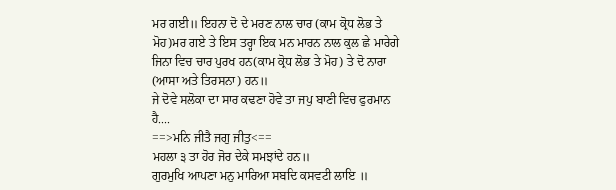ਮਰ ਗਈ॥ ਇਹਨਾ ਦੋ ਦੇ ਮਰਣ ਨਾਲ ਚਾਰ (ਕਾਮ ਕ੍ਰੋਧ ਲੋਭ ਤੇ ਮੋਹ)ਮਰ ਗਏ ਤੇ ਇਸ ਤਰ੍ਹਾ ਇਕ ਮਨ ਮਾਰਨ ਨਾਲ ਕੁਲ ਛੇ ਮਾਰੇਗੇ ਜਿਨਾ ਵਿਚ ਚਾਰ ਪੁਰਖ ਹਨ(ਕਾਮ ਕ੍ਰੋਧ ਲੋਭ ਤੇ ਮੋਹ) ਤੇ ਦੋ ਨਾਰਾ (ਆਸਾ ਅਤੇ ਤਿਰਸਨਾ) ਹਨ॥
ਜੇ ਦੋਵੇ ਸਲੋਕਾ ਦਾ ਸਾਰ ਕਢਣਾ ਹੋਵੇ ਤਾ ਜਪੁ ਬਾਣੀ ਵਿਚ ਫੁਰਮਾਨ ਹੈ....
==>ਮਨਿ ਜੀਤੈ ਜਗੁ ਜੀਤੁ<==
ਮਹਲਾ ੩ ਤਾ ਹੋਰ ਜੋਰ ਦੇਕੇ ਸਮਝਾਂਦੇ ਹਨ॥
ਗੁਰਮੁਖਿ ਆਪਣਾ ਮਨੁ ਮਾਰਿਆ ਸਬਦਿ ਕਸਵਟੀ ਲਾਇ ॥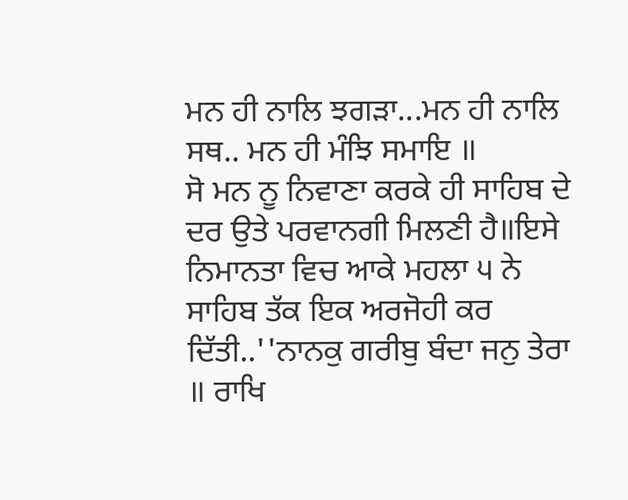ਮਨ ਹੀ ਨਾਲਿ ਝਗੜਾ...ਮਨ ਹੀ ਨਾਲਿ ਸਥ.. ਮਨ ਹੀ ਮੰਝਿ ਸਮਾਇ ॥
ਸੋ ਮਨ ਨੂ ਨਿਵਾਣਾ ਕਰਕੇ ਹੀ ਸਾਹਿਬ ਦੇ ਦਰ ਉਤੇ ਪਰਵਾਨਗੀ ਮਿਲਣੀ ਹੈ॥ਇਸੇ ਨਿਮਾਨਤਾ ਵਿਚ ਆਕੇ ਮਹਲਾ ੫ ਨੇ ਸਾਹਿਬ ਤੱਕ ਇਕ ਅਰਜੋਹੀ ਕਰ ਦਿੱਤੀ..''ਨਾਨਕੁ ਗਰੀਬੁ ਬੰਦਾ ਜਨੁ ਤੇਰਾ ॥ ਰਾਖਿ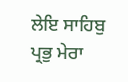ਲੇਇ ਸਾਹਿਬੁ ਪ੍ਰਭੁ ਮੇਰਾ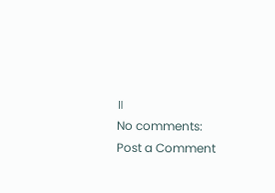॥
No comments:
Post a Comment